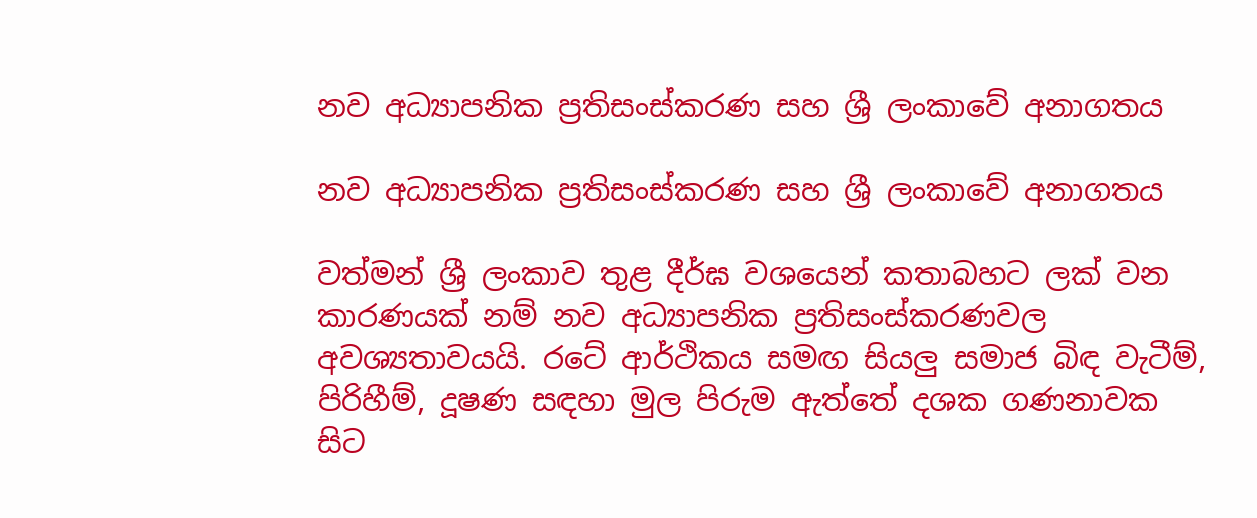නව අධ්‍යාපනික ප්‍රතිසංස්කරණ සහ ශ්‍රී ලංකාවේ අනාගතය

නව අධ්‍යාපනික ප්‍රතිසංස්කරණ සහ ශ්‍රී ලංකාවේ අනාගතය

වත්මන් ශ්‍රී ලංකාව තුළ දීර්ඝ වශයෙන් කතාබහට ලක් වන කාරණයක් නම් නව අධ්‍යාපනික ප්‍රතිසංස්කරණවල අවශ්‍යතාවයයි. රටේ ආර්ථිකය සමඟ සියලු සමාජ බිඳ වැටීම්, පිරිහීම්, දූෂණ සඳහා මුල පිරුම ඇත්තේ දශක ගණනාවක සිට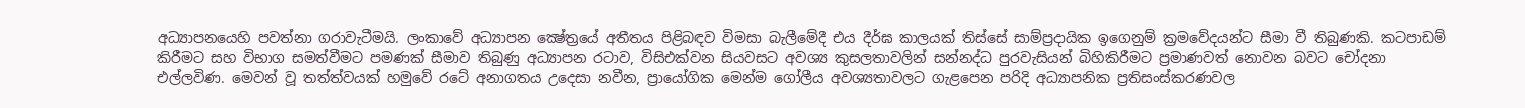අධ්‍යාපනයෙහි පවත්නා ගරාවැටීමයි. ලංකාවේ අධ්‍යාපන ක්‍ෂේත්‍රයේ අතීතය පිළිබඳව විමසා බැලීමේදී එය දීර්ඝ කාලයක් තිස්සේ සාම්ප්‍රදායික ඉගෙනුම් ක්‍රමවේදයන්ට සීමා වී තිබුණකි. කටපාඩම් කිරීමට සහ විභාග සමත්වීමට පමණක් සීමාව තිබුණු අධ්‍යාපන රටාව, විසිඑක්වන සියවසට අවශ්‍ය කුසලතාවලින් සන්නද්ධ පුරවැසියන් බිහිකිරීමට ප්‍රමාණවත් නොවන බවට චෝදනා එල්ලවිණ. මෙවන් වූ තත්ත්වයක් හමුවේ රටේ අනාගතය උදෙසා නවීන, ප්‍රායෝගික මෙන්ම ගෝලීය අවශ්‍යතාවලට ගැළපෙන පරිදි අධ්‍යාපනික ප්‍රතිසංස්කරණවල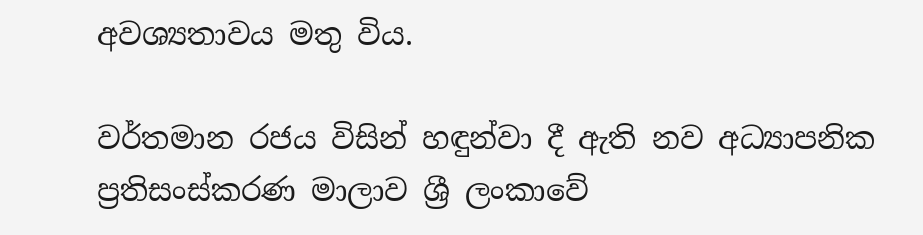අවශ්‍යතාවය මතු විය.

වර්තමාන රජය විසින් හඳුන්වා දී ඇති නව අධ්‍යාපනික ප්‍රතිසංස්කරණ මාලාව ශ්‍රී ලංකාවේ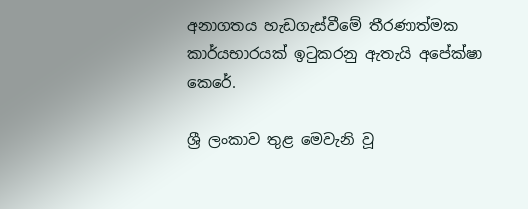අනාගතය හැඩගැස්වීමේ තීරණාත්මක කාර්යභාරයක් ඉටුකරනු ඇතැයි අපේක්ෂා කෙරේ.

ශ්‍රී ලංකාව තුළ මෙවැනි වූ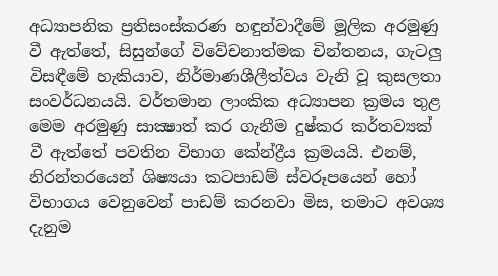අධ්‍යාපනික ප්‍රතිසංස්කරණ හඳුන්වාදීමේ මූලික අරමුණු වී ඇත්තේ, සිසුන්ගේ විවේචනාත්මක චින්තනය, ගැටලු විසඳීමේ හැකියාව, නිර්මාණශීලීත්වය වැනි වූ කුසලතා සංවර්ධනයයි. වර්තමාන ලාංකික අධ්‍යාපන ක්‍රමය තුළ මෙම අරමුණු සාක්‍ෂාත් කර ගැනීම දුෂ්කර කර්තව්‍යක් වී ඇත්තේ පවතින විභාග කේන්ද්‍රීය ක්‍රමයයි. එනම්, නිරන්තරයෙන් ශිෂ්‍යයා කටපාඩම් ස්වරූපයෙන් හෝ විභාගය වෙනුවෙන් පාඩම් කරනවා මිස, තමාට අවශ්‍ය දැනුම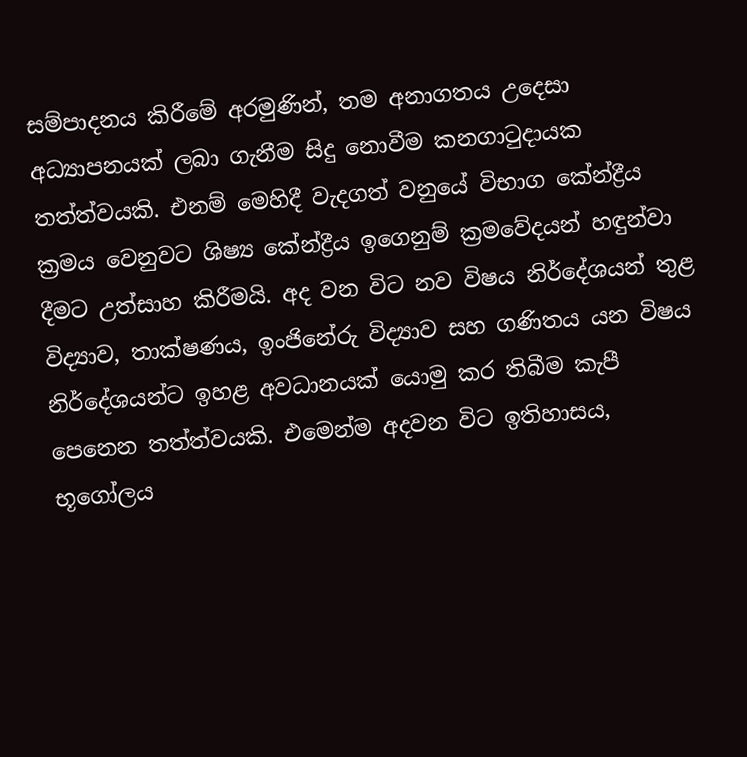සම්පාදනය කිරීමේ අරමුණින්, තම අනාගතය උදෙසා අධ්‍යාපනයක් ලබා ගැනීම සිදු නොවීම කනගාටුදායක තත්ත්වයකි. එනම් මෙහිදී වැදගත් වනුයේ විභාග කේන්ද්‍රීය ක්‍රමය වෙනුවට ශිෂ්‍ය කේන්ද්‍රීය ඉගෙනුම් ක්‍රමවේදයන් හඳුන්වා දීමට උත්සාහ කිරීමයි. අද වන විට නව විෂය නිර්දේශයන් තුළ විද්‍යාව, තාක්ෂණය, ඉංජිනේරු විද්‍යාව සහ ගණිතය යන විෂය නිර්දේශයන්ට ඉහළ අවධානයක් යොමු කර තිබීම කැපී පෙනෙන තත්ත්වයකි. එමෙන්ම අදවන විට ඉතිහාසය, භූගෝලය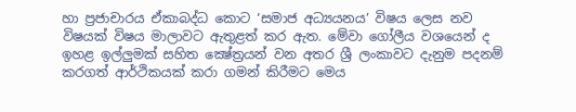හා ප්‍රජාචාරය ඒකාබද්ධ කොට ‘සමාජ අධ්‍යයනය’ විෂය ලෙස නව විෂයක් විෂය මාලාවට ඇතුළත් කර ඇත. මේවා ගෝලීය වශයෙන් ද ඉහළ ඉල්ලුමක් සහිත ක්‍ෂේත්‍රයන් වන අතර ශ්‍රී ලංකාවට දැනුම පදනම් කරගත් ආර්ථිකයක් කරා ගමන් කිරීමට මෙය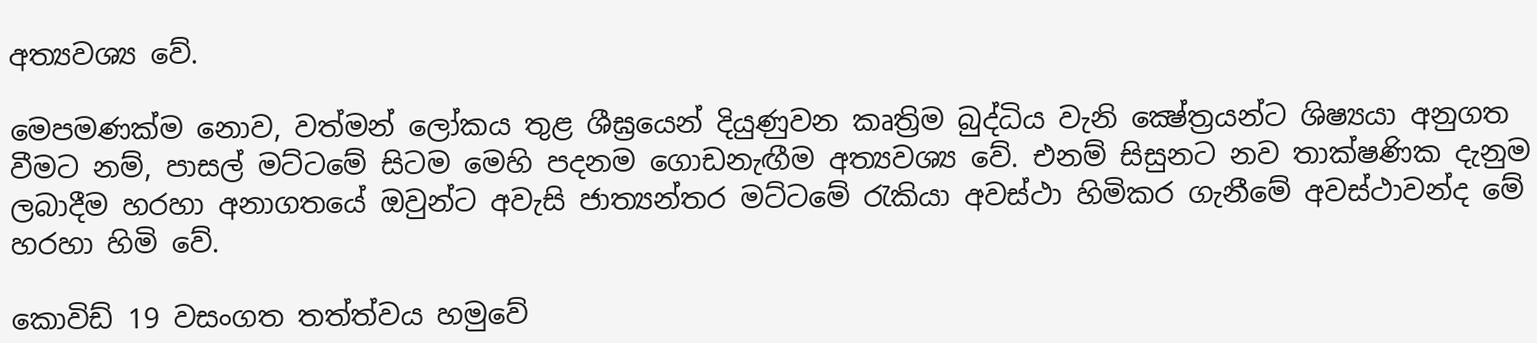අත්‍යවශ්‍ය වේ.

මෙපමණක්ම නොව, වත්මන් ලෝකය තුළ ශීඝ්‍රයෙන් දියුණුවන කෘත්‍රිම බුද්ධිය වැනි ක්‍ෂේත්‍රයන්ට ශිෂ්‍යයා අනුගත වීමට නම්, පාසල් මට්ටමේ සිටම මෙහි පදනම ගොඩනැඟීම අත්‍යවශ්‍ය වේ. එනම් සිසුනට නව තාක්ෂණික දැනුම ලබාදීම හරහා අනාගතයේ ඔවුන්ට අවැසි ජාත්‍යන්තර මට්ටමේ රැකියා අවස්ථා හිමිකර ගැනීමේ අවස්ථාවන්ද මේ හරහා හිමි වේ.

කොවිඩ් 19 වසංගත තත්ත්වය හමුවේ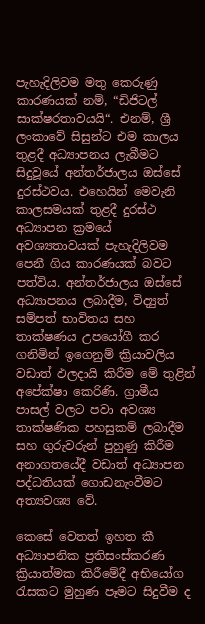පැහැදිලිවම මතු කෙරුණු කාරණයක් නම්, “ඩිජිටල් සාක්ෂරතාවයයි“. එනම්, ශ්‍රී ලංකාවේ සිසුන්ට එම කාලය තුළදී අධ්‍යාපනය ලැබීමට සිදුවූයේ අන්තර්ජාලය ඔස්සේ දුරස්ථවය. එහෙයින් මෙවැනි කාලසමයක් තුළදී දුරස්ථ අධ්‍යාපන ක්‍රමයේ අවශ්‍යතාවයක් පැහැදිලිවම පෙනී ගිය කාරණයක් බවට පත්විය. අන්තර්ජාලය ඔස්සේ අධ්‍යාපනය ලබාදීම, විද්‍යුත් සම්පත් භාවිතය සහ තාක්ෂණය උපයෝගී කර ගනිමින් ඉගෙනුම් ක්‍රියාවලිය වඩාත් ඵලදායි කිරීම මේ තුළින් අපේක්ෂා කෙරිණි. ග්‍රාමීය පාසල් වලට පවා අවශ්‍ය තාක්ෂණික පහසුකම් ලබාදීම සහ ගුරුවරුන් පුහුණු කිරීම අනාගතයේදී වඩාත් අධ්‍යාපන පද්ධතියක් ගොඩනැංවීමට අත්‍යවශ්‍ය වේ.

කෙසේ වෙතත් ඉහත කී අධ්‍යාපනික ප්‍රතිසංස්කරණ ක්‍රියාත්මක කිරීමේදී අභියෝග රැසකට මුහුණ පෑමට සිදුවීම ද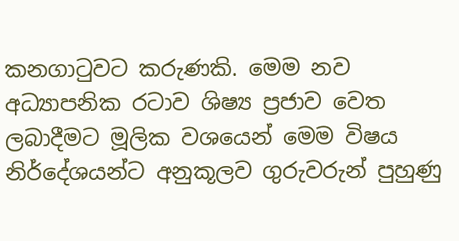කනගාටුවට කරුණකි. මෙම නව අධ්‍යාපනික රටාව ශිෂ්‍ය ප්‍රජාව වෙත ලබාදීමට මූලික වශයෙන් මෙම විෂය නිර්දේශයන්ට අනුකූලව ගුරුවරුන් පුහුණු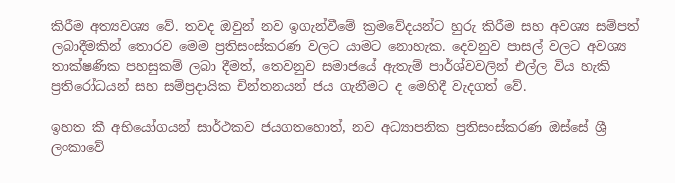කිරීම අත්‍යවශ්‍ය වේ. තවද ඔවුන් නව ඉගැන්වීමේ ක්‍රමවේදයන්ට හුරු කිරීම සහ අවශ්‍ය සම්පත් ලබාදීමකින් තොරව මෙම ප්‍රතිසංස්කරණ වලට යාමට නොහැක. දෙවනුව පාසල් වලට අවශ්‍ය තාක්ෂණික පහසුකම් ලබා දීමත්, තෙවනුව සමාජයේ ඇතැම් පාර්ශ්වවලින් එල්ල විය හැකි ප්‍රතිරෝධයන් සහ සම්ප්‍රදායික චින්තනයන් ජය ගැනීමට ද මෙහිදී වැදගත් වේ.

ඉහත කී අභියෝගයන් සාර්ථකව ජයගතහොත්, නව අධ්‍යාපනික ප්‍රතිසංස්කරණ ඔස්සේ ශ්‍රී ලංකාවේ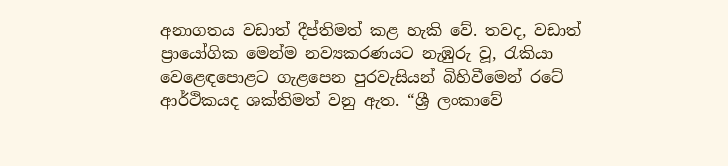අනාගතය වඩාත් දීප්තිමත් කළ හැකි වේ. තවද, වඩාත් ප්‍රායෝගික මෙන්ම නව්‍යකරණයට නැඹුරු වූ, රැකියා වෙළෙඳපොළට ගැළපෙන පුරවැසියන් බිහිවීමෙන් රටේ ආර්ථිකයද ශක්තිමත් වනු ඇත. “ශ්‍රී ලංකාවේ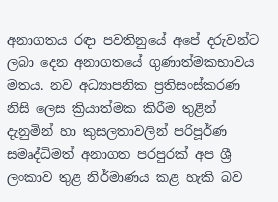අනාගතය රඳා පවතිනුයේ අපේ දරුවන්ට ලබා දෙන අනාගතයේ ගුණාත්මකභාවය මතය. නව අධ්‍යාපනික ප්‍රතිසංස්කරණ නිසි ලෙස ක්‍රියාත්මක කිරීම තුළින් දැනුමින් හා කුසලතාවලින් පරිපූර්ණ සමෘද්ධිමත් අනාගත පරපුරක් අප ශ්‍රී ලංකාව තුළ නිර්මාණය කළ හැකි බව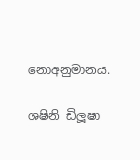නොඅනුමානය.

ශෂිනි ඩිලූෂා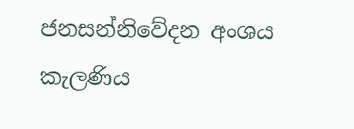ජනසන්නිවේදන අංශය
කැලණිය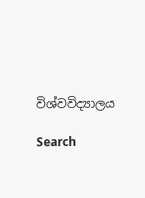විශ්වවිද්‍යාලය

Search